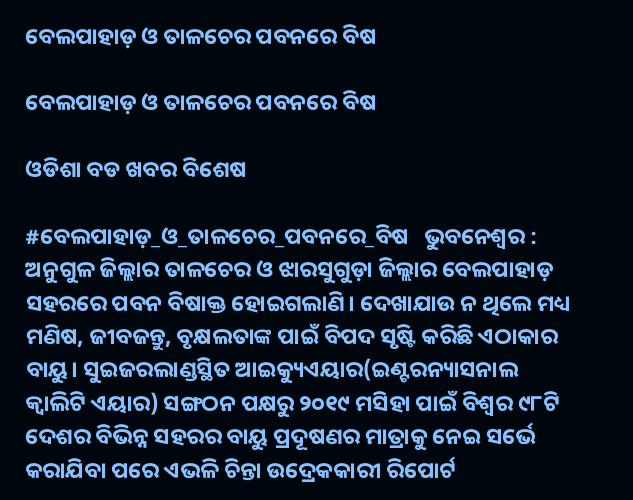ବେଲପାହାଡ଼ ଓ ତାଳଚେର ପବନରେ ବିଷ

ବେଲପାହାଡ଼ ଓ ତାଳଚେର ପବନରେ ବିଷ

ଓଡିଶା ବଡ ଖବର ବିଶେଷ

#ବେଲପାହାଡ଼_ଓ_ତାଳଚେର_ପବନରେ_ବିଷ   ଭୁବନେଶ୍ବର : ଅନୁଗୁଳ ଜିଲ୍ଲାର ତାଳ‌ଚେର ଓ ଝାରସୁଗୁଡ଼ା ଜିଲ୍ଲାର ବେଲପାହାଡ଼ ସହର‌ରେ ପବନ ବିଷାକ୍ତ ହୋଇଗଲାଣି। ଦେଖାଯାଉ ନ ଥିଲେ ମଧ୍ୟ ମଣିଷ, ଜୀବଜନ୍ତୁ, ବୃକ୍ଷଲତାଙ୍କ ପାଇଁ ବିପଦ ସୃଷ୍ଟି କରିଛି ଏଠାକାର ବାୟୁ। ସୁଇଜରଲାଣ୍ଡସ୍ଥିତ ଆଇକ୍ୟୁଏୟାର(ଇଣ୍ଟରନ୍ୟାସନାଲ କ୍ବାଲିଟି ଏୟାର) ସଙ୍ଗଠନ ପକ୍ଷରୁ ୨୦୧୯ ମସିହା ପାଇଁ ବିଶ୍ବର ୯୮ଟି ଦେଶର ବିଭିନ୍ନ ସହରର ବାୟୁ ପ୍ରଦୂଷଣର ମାତ୍ରାକୁ ନେଇ ସର୍ଭେ କରାଯିବା ପରେ ଏଭଳି ଚିନ୍ତା ଉଦ୍ରେକକାରୀ ରିପୋର୍ଟ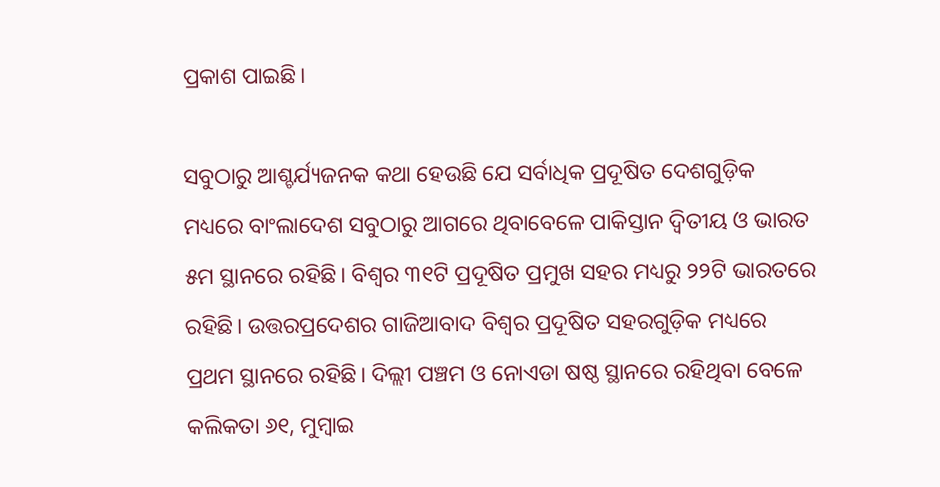ପ୍ରକାଶ ପାଇଛି।

ସବୁଠାରୁ ଆଶ୍ଚର୍ଯ୍ୟଜନକ କଥା ହେଉଛି ଯେ ସର୍ବାଧିକ ପ୍ରଦୂଷିତ ଦେଶଗୁଡ଼ିକ ମଧ୍ୟରେ ବାଂଲାଦେଶ ସବୁଠାରୁ ଆଗରେ ଥିବାବେଳେ ପାକିସ୍ତାନ ଦ୍ବିତୀୟ ଓ ଭାରତ ୫ମ ସ୍ଥାନରେ ରହିଛି। ବିଶ୍ବର ୩୧ଟି ପ୍ରଦୂଷିତ ପ୍ରମୁଖ ସହର ମଧ୍ୟରୁ ୨୨ଟି ଭାରତରେ ରହିଛି। ଉତ୍ତରପ୍ରଦେଶର ଗାଜିଆବାଦ ବିଶ୍ବର ପ୍ରଦୂଷିତ ସହରଗୁଡ଼ିକ ମଧ୍ୟରେ ପ୍ରଥମ ସ୍ଥାନରେ ରହିଛି। ଦିଲ୍ଲୀ ପଞ୍ଚମ ଓ ନୋଏଡା ଷଷ୍ଠ ସ୍ଥାନରେ ରହିଥିବା ବେଳେ କଲିକତା ୬୧, ମୁମ୍ବାଇ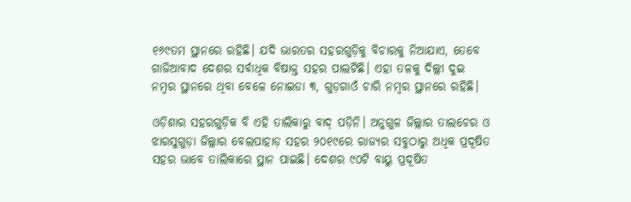୧୬୯ତମ ସ୍ଥାନରେ ରହିଛି। ଯଦି ଭାରତର ସହରଗୁଡ଼ିକୁ ବିଚାରକୁ ନିଆଯାଏ, ତେବେ ଗାଜିଆବାଦ ଦେଶର ସର୍ବାଧିକ ବିଷାକ୍ତ ସହର ପାଲଟିଛି। ଏହା ତଳକୁ ଦିଲ୍ଲୀ ଦୁଇ ନମ୍ବର ସ୍ଥାନରେ ଥିବା ବେଳେ ନୋଇଡା ୩, ଗୁଡ଼ଗାଓଁ ଚାରି ନମ୍ବର ସ୍ଥାନରେ ରହିଛି।

ଓଡ଼ିଶାର ସହରଗୁଡ଼ିକ ବି ଏହି ତାଲିକାରୁ ବା‌ଦ୍‌ ପଡ଼ିନି। ଅନୁଗୁଳ ଜିଲ୍ଲାର ତାଲଚେର ଓ ଝାରସୁଗୁଡ଼ା ଜିଲ୍ଲାର ବେଲପାହାଡ଼ ସହର ୨୦୧୯ରେ ରାଜ୍ୟର ସବୁଠାରୁ ଅଧିକ ପ୍ରଦୂଷିତ ସହର ଭାବେ ତାଲିକାରେ ସ୍ଥାନ ପାଇଛି। ଦେଶର ୯୦ଟି ବାୟୁ ପ୍ରଦୂଷିତ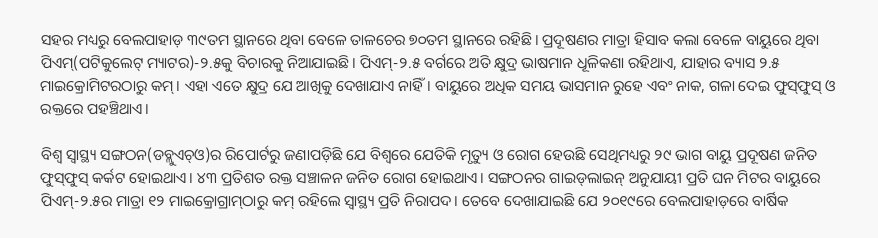ସହର ମଧ୍ୟରୁ ବେଲପାହାଡ଼ ୩୯ତମ ସ୍ଥାନରେ ଥିବା ବେଳେ ତାଳଚେର ୭୦ତମ ସ୍ଥାନରେ ରହିଛି। ପ୍ରଦୂଷଣର ମାତ୍ରା ହିସାବ କଲା ବେଳେ ବାୟୁରେ ଥିବା ପିଏମ୍‌(ପଟିକୁଲେଟ୍‌ ମ୍ୟାଟର)-୨.୫କୁ ବିଚାରକୁ ନିଆଯାଇଛି। ପିଏମ୍‌-୨.୫ ବର୍ଗରେ ଅତି କ୍ଷୁଦ୍ର ଭାଷମାନ ଧୂଳିକଣା ରହିଥାଏ, ଯାହାର ବ୍ୟାସ ୨.୫ ମାଇକ୍ରୋମିଟରଠାରୁ କମ୍‌। ଏହା ଏତେ କ୍ଷୁଦ୍ର ଯେ ଆଖିକୁ ଦେଖାଯାଏ ନାହିଁ। ବାୟୁରେ ଅଧିକ ସମୟ ଭାସମାନ ରୁହେ ଏବଂ ନାକ, ଗ‌ଳା ଦେଇ ଫୁସ୍‌ଫୁସ୍‌ ଓ ରକ୍ତରେ ପହଞ୍ଚିଥାଏ।

ବିଶ୍ବ ସ୍ବାସ୍ଥ୍ୟ ସଙ୍ଗଠନ(ଡବ୍ଲୁଏଚ୍‌ଓ)ର ରିପୋର୍ଟରୁ ଜଣାପଡ଼ିଛି ଯେ ବିଶ୍ବରେ ଯେତିକି ମୃତ୍ୟୁ ଓ ରୋଗ ହେଉଛି ସେଥିମଧ୍ୟରୁ ୨୯ ଭାଗ ବାୟୁ ପ୍ରଦୂଷଣ ଜନିତ ଫୁସ୍‌ଫୁସ୍‌ କର୍କଟ ହୋଇଥାଏ। ୪୩ ପ୍ରତିଶତ ରକ୍ତ ସଞ୍ଚାଳନ ଜନିତ ରୋଗ ହୋଇଥାଏ। ସଙ୍ଗଠନର ଗାଇଡ୍‌ଲାଇନ୍‌ ଅନୁଯାୟୀ ପ୍ରତି ଘନ ମିଟର ବାୟୁରେ ପିଏମ୍‌-୨.୫ର ମାତ୍ରା ୧୨ ମାଇକ୍ରୋଗ୍ରାମ୍‌ଠାରୁ କମ୍‌ ରହିଲେ ସ୍ବାସ୍ଥ୍ୟ ପ୍ରତି ନିରାପଦ। ତେବେ ଦେଖାଯାଇଛି ଯେ ୨୦୧୯ରେ ‌ବେଲପାହାଡ଼ରେ ବାର୍ଷିକ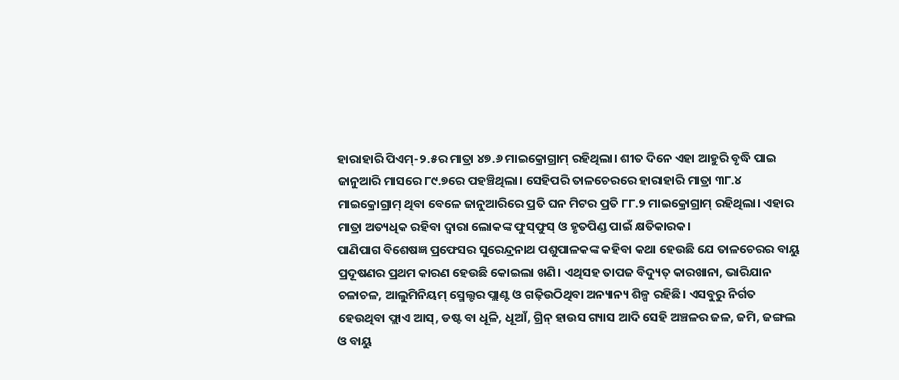ହାରାହାରି ପିଏମ୍‌-୨.୫ର ମାତ୍ରା ୪୭.୬ ମାଇକ୍ରୋଗ୍ରାମ୍‌ ରହିଥିଲା। ଶୀତ ଦିନେ ଏହା ଆହୁରି ବୃଦ୍ଧି ପାଇ ଜାନୁଆରି ମାସରେ ୮୯.୭ରେ ପହଞ୍ଚିଥିଲା। ସେହିପରି ତାଳଚେରରେ ହାରାହାରି ମାତ୍ରା ୩୮.୪ ମାଇକ୍ରୋଗ୍ରାମ୍‌ ଥିବା ବେଳେ ଜାନୁଆରିରେ ପ୍ରତି ଘନ ମିଟର ପ୍ରତି ୮୮.୨ ମାଇକ୍ରୋଗ୍ରାମ୍‌ ରହିଥିଲା। ଏହାର ମାତ୍ରା ଅତ୍ୟଧିକ ରହିବା ଦ୍ବାରା ଲୋକଙ୍କ ଫୁସ୍‌ଫୁସ୍‌ ଓ ହୃତପିଣ୍ଡ ପାଇଁ କ୍ଷତିକାରକ।
ପାଣିପାଗ ବିଶେଷଜ୍ଞ ପ୍ରଫେସର ସୁରେନ୍ଦ୍ରନାଥ ପଶୁପାଳକଙ୍କ କହିବା କଥା ହେଉଛି ଯେ ତା‌ଳଚେରର ବାୟୁ ପ୍ରଦୂଷଣର ପ୍ରଥମ କାରଣ ହେଉଛି କୋଇଲା ଖଣି। ଏଥିସହ ତାପଜ ବିଦ୍ୟୁତ୍‌ କାରଖାନା, ଭାରିଯାନ ଚଳାଚଳ, ଆଲୁମିନିୟମ୍‌ ସ୍ମେଲ୍ଟର ପ୍ଲାଣ୍ଟ ଓ ଗଢ଼ିଉଠିଥିବା ଅନ୍ୟାନ୍ୟ ଶିଳ୍ପ ରହିଛି। ଏସବୁରୁ ନିର୍ଗତ ହେଉଥିବା ଫ୍ଲାଏ ଆସ୍‌, ଡଷ୍ଟ ବା ଧୂଳି, ଧୂଆଁ, ଗ୍ରିନ୍‌ ହାଉସ ଗ୍ୟାସ ଆଦି ସେହି ଅଞ୍ଚଳର ଜଳ, ଜମି, ଜଙ୍ଗଲ ଓ ବାୟୁ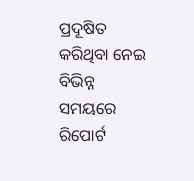ପ୍ରଦୂଷିତ କରିଥିବା ନେଇ ବିଭିନ୍ନ ସମୟରେ ରିପୋର୍ଟ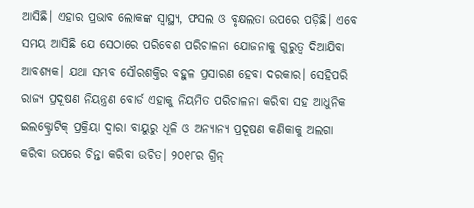ଆସିଛି। ଏହାର ପ୍ରଭାବ ଲୋକଙ୍କ ସ୍ବାସ୍ଥ୍ୟ, ଫସଲ ଓ ବୃକ୍ଷଲତା ଉପରେ ପଡ଼ିଛି। ଏବେ ସମୟ ଆସିଛି ଯେ ସେଠାରେ ପରିବେଶ ପରିଚାଳନା ଯୋଜନାକୁ ଗୁରୁତ୍ବ ଦିଆଯିବା ଆବଶ୍ୟକ। ଯଥା ସମ୍ଭବ ସୌରଶକ୍ତିର ବହୁଳ ପ୍ରସାରଣ ହେବା ଦରକାର। ସେହିପରି ରାଜ୍ୟ ପ୍ରଦୂଷଣ ନିୟନ୍ତ୍ରଣ ବୋର୍ଡ ଏହାକୁ ନିୟମିତ ପରିଚାଳନା କରିବା ସହ ଆଧୁନିକ ଇଲକ୍ଟ୍ରୋଟିକ୍‌ ପ୍ରକ୍ରିୟା ଦ୍ବାରା ବାୟୁରୁ ଧୂଳି ଓ ଅନ୍ୟାନ୍ୟ ପ୍ରଦୂଷଣ କଣିକାକୁ ଅଲଗା କରିବା ଉପରେ ଚିନ୍ତା କରିବା ଉଚିତ। ୨୦୧୮ର ଗ୍ରିନ୍‌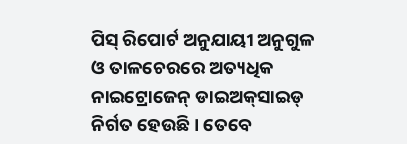ପିସ୍‌ ରିପୋର୍ଟ ଅନୁଯାୟୀ ଅନୁଗୁଳ ଓ ତାଳଚେରରେ ଅତ୍ୟଧିକ ନାଇଟ୍ରୋଜେନ୍‌ ଡାଇଅକ୍‌ସାଇଡ୍‌ ନିର୍ଗତ ହେଉଛି। ତେବେ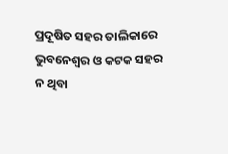ପ୍ରଦୂଷିତ ସହର ତାଲିକାରେ ଭୁବନେଶ୍ବର ଓ କଟକ ସହର ନ ଥିବା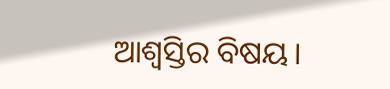ଆଶ୍ବସ୍ତିର ବିଷୟ।